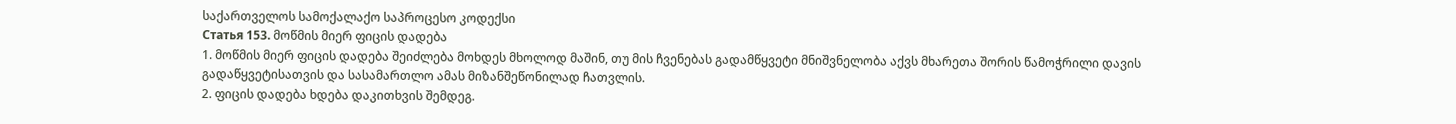საქართველოს სამოქალაქო საპროცესო კოდექსი
Статья 153. მოწმის მიერ ფიცის დადება
1. მოწმის მიერ ფიცის დადება შეიძლება მოხდეს მხოლოდ მაშინ, თუ მის ჩვენებას გადამწყვეტი მნიშვნელობა აქვს მხარეთა შორის წამოჭრილი დავის გადაწყვეტისათვის და სასამართლო ამას მიზანშეწონილად ჩათვლის.
2. ფიცის დადება ხდება დაკითხვის შემდეგ.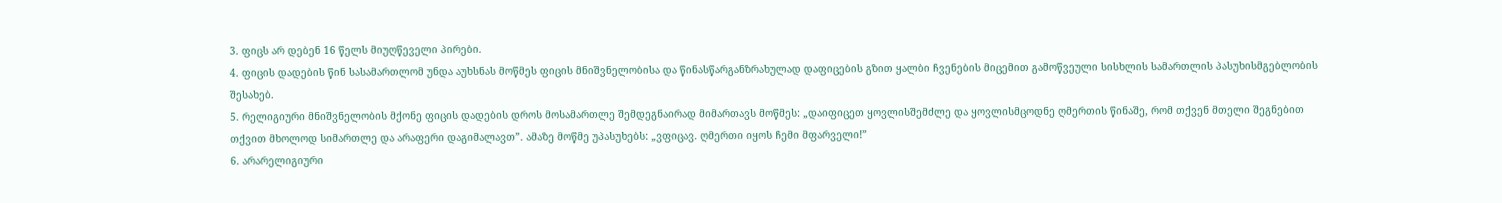3. ფიცს არ დებენ 16 წელს მიუღწეველი პირები.
4. ფიცის დადების წინ სასამართლომ უნდა აუხსნას მოწმეს ფიცის მნიშვნელობისა და წინასწარგანზრახულად დაფიცების გზით ყალბი ჩვენების მიცემით გამოწვეული სისხლის სამართლის პასუხისმგებლობის შესახებ.
5. რელიგიური მნიშვნელობის მქონე ფიცის დადების დროს მოსამართლე შემდეგნაირად მიმართავს მოწმეს: „დაიფიცეთ ყოვლისშემძლე და ყოვლისმცოდნე ღმერთის წინაშე, რომ თქვენ მთელი შეგნებით თქვით მხოლოდ სიმართლე და არაფერი დაგიმალავთ”. ამაზე მოწმე უპასუხებს: „ვფიცავ. ღმერთი იყოს ჩემი მფარველი!”
6. არარელიგიური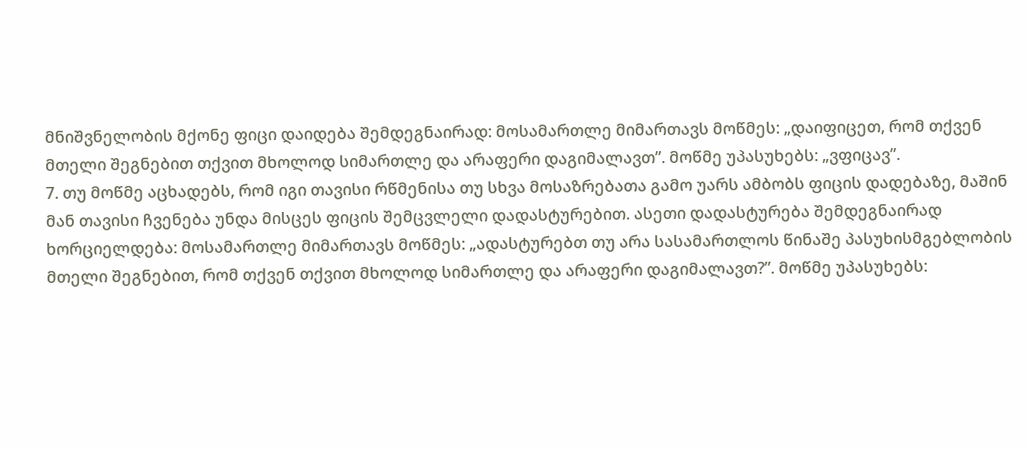მნიშვნელობის მქონე ფიცი დაიდება შემდეგნაირად: მოსამართლე მიმართავს მოწმეს: „დაიფიცეთ, რომ თქვენ მთელი შეგნებით თქვით მხოლოდ სიმართლე და არაფერი დაგიმალავთ”. მოწმე უპასუხებს: „ვფიცავ”.
7. თუ მოწმე აცხადებს, რომ იგი თავისი რწმენისა თუ სხვა მოსაზრებათა გამო უარს ამბობს ფიცის დადებაზე, მაშინ მან თავისი ჩვენება უნდა მისცეს ფიცის შემცვლელი დადასტურებით. ასეთი დადასტურება შემდეგნაირად ხორციელდება: მოსამართლე მიმართავს მოწმეს: „ადასტურებთ თუ არა სასამართლოს წინაშე პასუხისმგებლობის მთელი შეგნებით, რომ თქვენ თქვით მხოლოდ სიმართლე და არაფერი დაგიმალავთ?”. მოწმე უპასუხებს: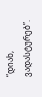“დიახ, ვადასტურებ”.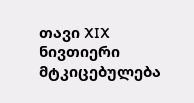თავი XIX ნივთიერი მტკიცებულება